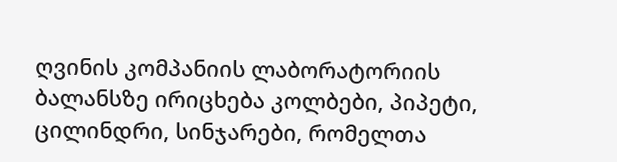ღვინის კომპანიის ლაბორატორიის ბალანსზე ირიცხება კოლბები, პიპეტი, ცილინდრი, სინჯარები, რომელთა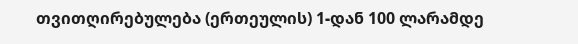თვითღირებულება (ერთეულის) 1-დან 100 ლარამდე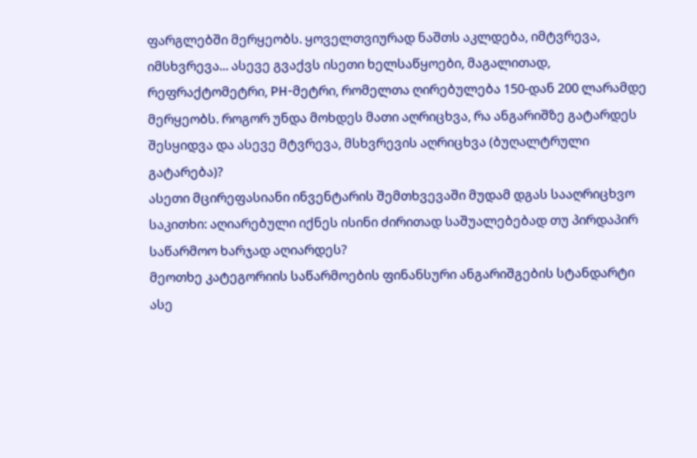ფარგლებში მერყეობს. ყოველთვიურად ნაშთს აკლდება, იმტვრევა, იმსხვრევა... ასევე გვაქვს ისეთი ხელსაწყოები, მაგალითად, რეფრაქტომეტრი, PH-მეტრი, რომელთა ღირებულება 150-დან 200 ლარამდე მერყეობს. როგორ უნდა მოხდეს მათი აღრიცხვა, რა ანგარიშზე გატარდეს შესყიდვა და ასევე მტვრევა, მსხვრევის აღრიცხვა (ბუღალტრული გატარება)?
ასეთი მცირეფასიანი ინვენტარის შემთხვევაში მუდამ დგას სააღრიცხვო საკითხი: აღიარებული იქნეს ისინი ძირითად საშუალებებად თუ პირდაპირ საწარმოო ხარჯად აღიარდეს?
მეოთხე კატეგორიის საწარმოების ფინანსური ანგარიშგების სტანდარტი ასე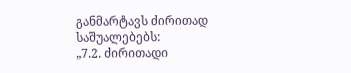განმარტავს ძირითად საშუალებებს:
„7.2. ძირითადი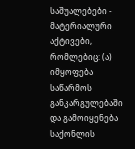საშუალებები - მატერიალური აქტივები, რომლებიც: (ა) იმყოფება საწარმოს განკარგულებაში და გამოიყენება საქონლის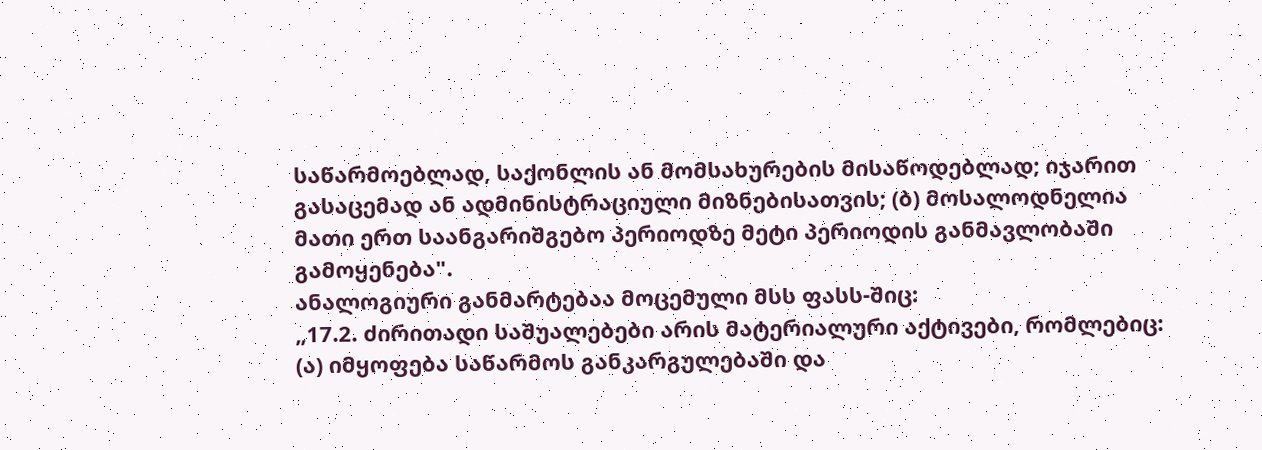საწარმოებლად, საქონლის ან მომსახურების მისაწოდებლად; იჯარით გასაცემად ან ადმინისტრაციული მიზნებისათვის; (ბ) მოსალოდნელია მათი ერთ საანგარიშგებო პერიოდზე მეტი პერიოდის განმავლობაში გამოყენება".
ანალოგიური განმარტებაა მოცემული მსს ფასს-შიც:
„17.2. ძირითადი საშუალებები არის მატერიალური აქტივები, რომლებიც:
(ა) იმყოფება საწარმოს განკარგულებაში და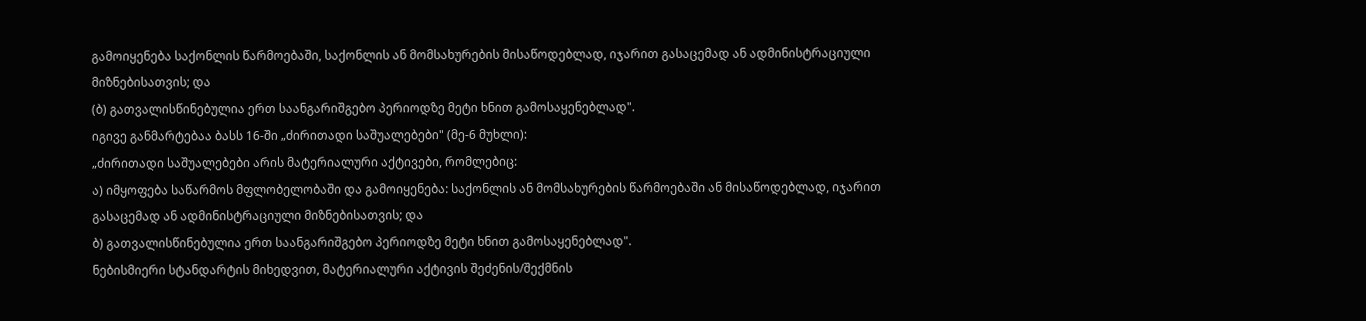გამოიყენება საქონლის წარმოებაში, საქონლის ან მომსახურების მისაწოდებლად, იჯარით გასაცემად ან ადმინისტრაციული მიზნებისათვის; და
(ბ) გათვალისწინებულია ერთ საანგარიშგებო პერიოდზე მეტი ხნით გამოსაყენებლად".
იგივე განმარტებაა ბასს 16-ში „ძირითადი საშუალებები" (მე-6 მუხლი):
„ძირითადი საშუალებები არის მატერიალური აქტივები, რომლებიც:
ა) იმყოფება საწარმოს მფლობელობაში და გამოიყენება: საქონლის ან მომსახურების წარმოებაში ან მისაწოდებლად, იჯარით გასაცემად ან ადმინისტრაციული მიზნებისათვის; და
ბ) გათვალისწინებულია ერთ საანგარიშგებო პერიოდზე მეტი ხნით გამოსაყენებლად".
ნებისმიერი სტანდარტის მიხედვით, მატერიალური აქტივის შეძენის/შექმნის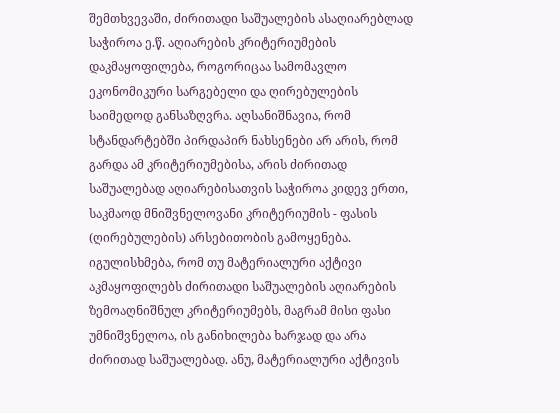შემთხვევაში, ძირითადი საშუალების ასაღიარებლად საჭიროა ე.წ. აღიარების კრიტერიუმების დაკმაყოფილება, როგორიცაა სამომავლო ეკონომიკური სარგებელი და ღირებულების საიმედოდ განსაზღვრა. აღსანიშნავია, რომ სტანდარტებში პირდაპირ ნახსენები არ არის, რომ გარდა ამ კრიტერიუმებისა, არის ძირითად საშუალებად აღიარებისათვის საჭიროა კიდევ ერთი, საკმაოდ მნიშვნელოვანი კრიტერიუმის - ფასის (ღირებულების) არსებითობის გამოყენება. იგულისხმება, რომ თუ მატერიალური აქტივი აკმაყოფილებს ძირითადი საშუალების აღიარების ზემოაღნიშნულ კრიტერიუმებს, მაგრამ მისი ფასი უმნიშვნელოა, ის განიხილება ხარჯად და არა ძირითად საშუალებად. ანუ, მატერიალური აქტივის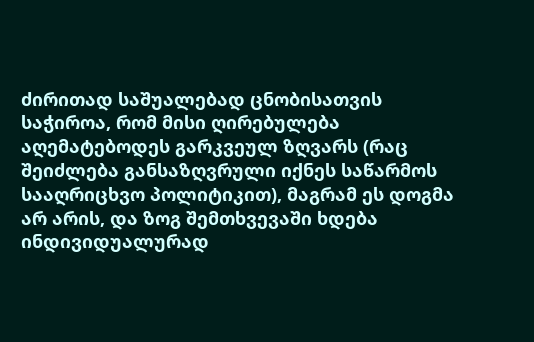ძირითად საშუალებად ცნობისათვის საჭიროა, რომ მისი ღირებულება აღემატებოდეს გარკვეულ ზღვარს (რაც შეიძლება განსაზღვრული იქნეს საწარმოს სააღრიცხვო პოლიტიკით), მაგრამ ეს დოგმა არ არის, და ზოგ შემთხვევაში ხდება ინდივიდუალურად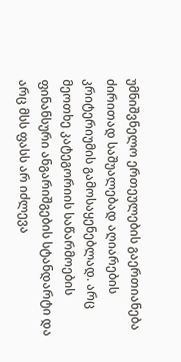უმნიშვნელო ერთეულების გაერთიანება ძირითად საშუალებად აღიარების კრიტერიუმის გამოსაყენებლად. არც მეოთხე კატეგორიის საწარმოების ფინანსური ანგარიშგების სტანდარტი და არც მსს ფასს არ იძლევა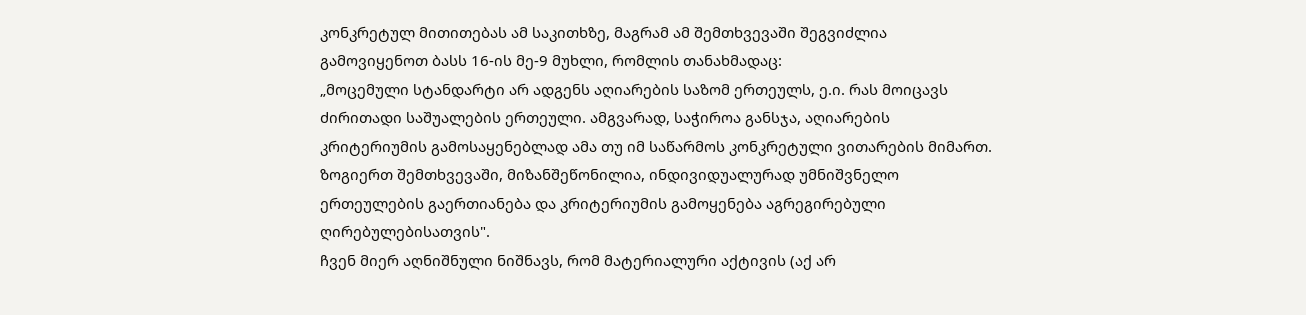კონკრეტულ მითითებას ამ საკითხზე, მაგრამ ამ შემთხვევაში შეგვიძლია გამოვიყენოთ ბასს 16-ის მე-9 მუხლი, რომლის თანახმადაც:
„მოცემული სტანდარტი არ ადგენს აღიარების საზომ ერთეულს, ე.ი. რას მოიცავს ძირითადი საშუალების ერთეული. ამგვარად, საჭიროა განსჯა, აღიარების კრიტერიუმის გამოსაყენებლად ამა თუ იმ საწარმოს კონკრეტული ვითარების მიმართ. ზოგიერთ შემთხვევაში, მიზანშეწონილია, ინდივიდუალურად უმნიშვნელო ერთეულების გაერთიანება და კრიტერიუმის გამოყენება აგრეგირებული ღირებულებისათვის".
ჩვენ მიერ აღნიშნული ნიშნავს, რომ მატერიალური აქტივის (აქ არ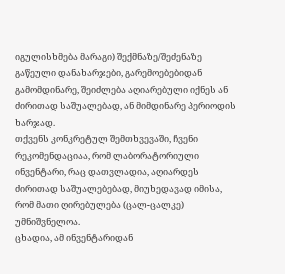იგულისხმება მარაგი) შექმნაზე/შეძენაზე გაწეული დანახარჯები, გარემოებებიდან გამომდინარე, შეიძლება აღიარებული იქნეს ან ძირითად საშუალებად, ან მიმდინარე პერიოდის ხარჯად.
თქვენს კონკრეტულ შემთხვევაში, ჩვენი რეკომენდაციაა, რომ ლაბორატორიული ინვენტარი, რაც დათვლადია, აღიარდეს ძირითად საშუალებებად, მიუხედავად იმისა, რომ მათი ღირებულება (ცალ-ცალკე) უმნიშვნელოა.
ცხადია, ამ ინვენტარიდან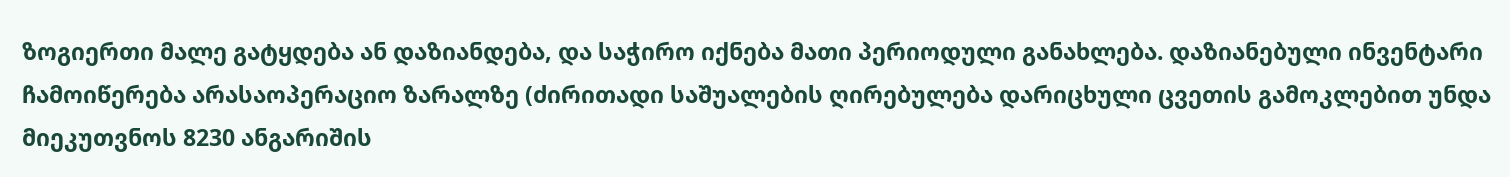ზოგიერთი მალე გატყდება ან დაზიანდება, და საჭირო იქნება მათი პერიოდული განახლება. დაზიანებული ინვენტარი ჩამოიწერება არასაოპერაციო ზარალზე (ძირითადი საშუალების ღირებულება დარიცხული ცვეთის გამოკლებით უნდა მიეკუთვნოს 8230 ანგარიშის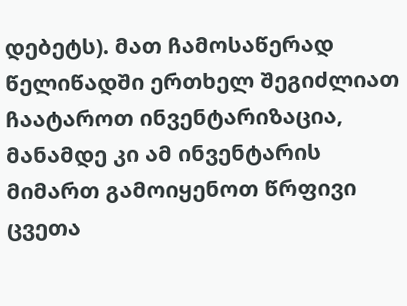დებეტს). მათ ჩამოსაწერად წელიწადში ერთხელ შეგიძლიათ ჩაატაროთ ინვენტარიზაცია, მანამდე კი ამ ინვენტარის მიმართ გამოიყენოთ წრფივი ცვეთა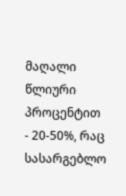მაღალი წლიური პროცენტით - 20-50%, რაც სასარგებლო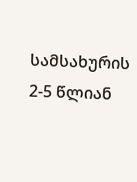სამსახურის 2-5 წლიან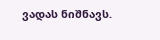ვადას ნიშნავს.